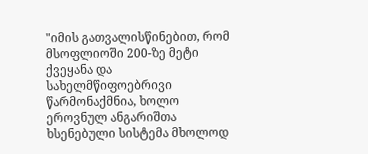"იმის გათვალისწინებით, რომ მსოფლიოში 200-ზე მეტი ქვეყანა და სახელმწიფოებრივი წარმონაქმნია, ხოლო ეროვნულ ანგარიშთა ხსენებული სისტემა მხოლოდ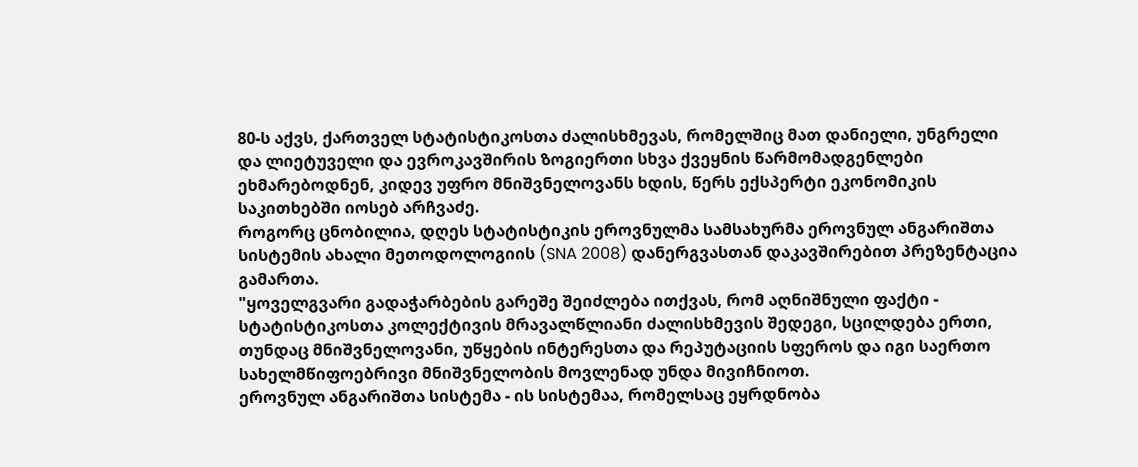80-ს აქვს, ქართველ სტატისტიკოსთა ძალისხმევას, რომელშიც მათ დანიელი, უნგრელი და ლიეტუველი და ევროკავშირის ზოგიერთი სხვა ქვეყნის წარმომადგენლები ეხმარებოდნენ, კიდევ უფრო მნიშვნელოვანს ხდის, წერს ექსპერტი ეკონომიკის საკითხებში იოსებ არჩვაძე.
როგორც ცნობილია, დღეს სტატისტიკის ეროვნულმა სამსახურმა ეროვნულ ანგარიშთა სისტემის ახალი მეთოდოლოგიის (SNA 2008) დანერგვასთან დაკავშირებით პრეზენტაცია გამართა.
"ყოველგვარი გადაჭარბების გარეშე შეიძლება ითქვას, რომ აღნიშნული ფაქტი - სტატისტიკოსთა კოლექტივის მრავალწლიანი ძალისხმევის შედეგი, სცილდება ერთი, თუნდაც მნიშვნელოვანი, უწყების ინტერესთა და რეპუტაციის სფეროს და იგი საერთო სახელმწიფოებრივი მნიშვნელობის მოვლენად უნდა მივიჩნიოთ.
ეროვნულ ანგარიშთა სისტემა - ის სისტემაა, რომელსაც ეყრდნობა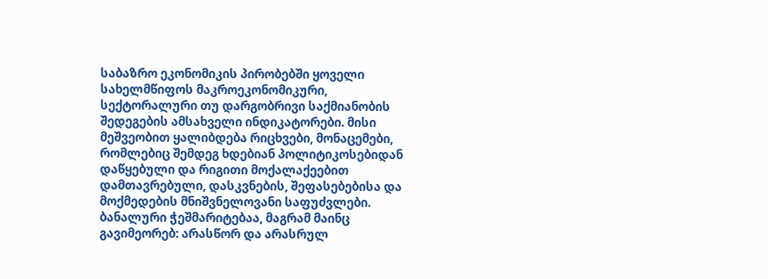საბაზრო ეკონომიკის პირობებში ყოველი სახელმწიფოს მაკროეკონომიკური, სექტორალური თუ დარგობრივი საქმიანობის შედეგების ამსახველი ინდიკატორები. მისი მეშვეობით ყალიბდება რიცხვები, მონაცემები, რომლებიც შემდეგ ხდებიან პოლიტიკოსებიდან დაწყებული და რიგითი მოქალაქეებით დამთავრებული, დასკვნების, შეფასებებისა და მოქმედების მნიშვნელოვანი საფუძვლები. ბანალური ჭეშმარიტებაა, მაგრამ მაინც გავიმეორებ: არასწორ და არასრულ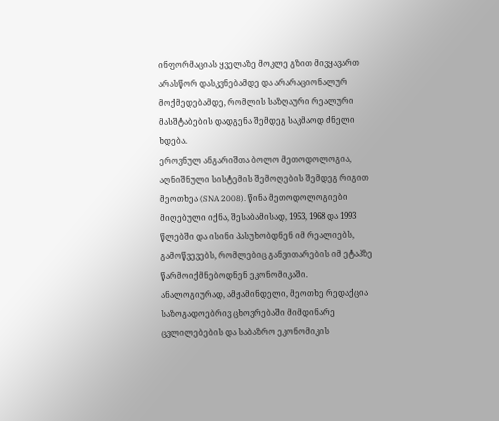ინფორმაციას ყველაზე მოკლე გზით მივყავართ არასწორ დასკვნებამდე და არარაციონალურ მოქმედებამდე, რომლის საზღაური რეალური მასშტაბების დადგენა შემდეგ საკმაოდ ძნელი ხდება.
ეროვნულ ანგარიშთა ბოლო მეთოდოლოგია, აღნიშნული სისტემის შემოღების შემდეგ რიგით მეოთხეა (SNA 2008). წინა მეთოდოლოგიები მიღებული იქნა, შესაბამისად, 1953, 1968 და 1993 წლებში და ისინი პასუხობდნენ იმ რეალიებს, გამოწვევებს, რომლებიც განვითარების იმ ეტაპზე წარმოიქმნებოდნენ ეკონომიკაში.
ანალოგიურად, ამჟამინდელი, მეოთხე რედაქცია საზოგადოებრივ ცხოვრებაში მიმდინარე ცვლილებების და საბაზრო ეკონომიკის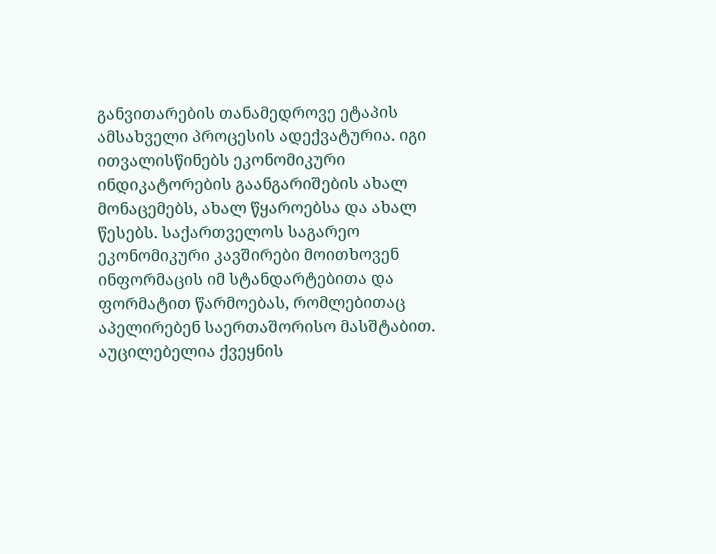განვითარების თანამედროვე ეტაპის ამსახველი პროცესის ადექვატურია. იგი ითვალისწინებს ეკონომიკური ინდიკატორების გაანგარიშების ახალ მონაცემებს, ახალ წყაროებსა და ახალ წესებს. საქართველოს საგარეო ეკონომიკური კავშირები მოითხოვენ ინფორმაცის იმ სტანდარტებითა და ფორმატით წარმოებას, რომლებითაც აპელირებენ საერთაშორისო მასშტაბით. აუცილებელია ქვეყნის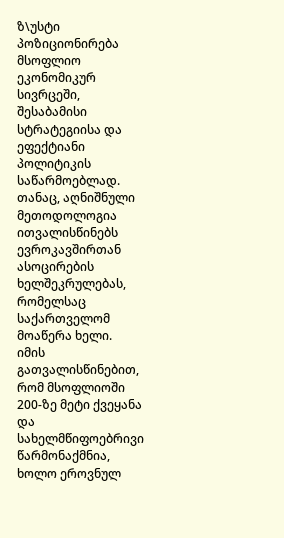ზ\უსტი პოზიციონირება მსოფლიო ეკონომიკურ სივრცეში, შესაბამისი სტრატეგიისა და ეფექტიანი პოლიტიკის საწარმოებლად. თანაც, აღნიშნული მეთოდოლოგია ითვალისწინებს ევროკავშირთან ასოცირების ხელშეკრულებას, რომელსაც საქართველომ მოაწერა ხელი.
იმის გათვალისწინებით, რომ მსოფლიოში 200-ზე მეტი ქვეყანა და სახელმწიფოებრივი წარმონაქმნია, ხოლო ეროვნულ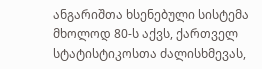ანგარიშთა ხსენებული სისტემა მხოლოდ 80-ს აქვს, ქართველ სტატისტიკოსთა ძალისხმევას,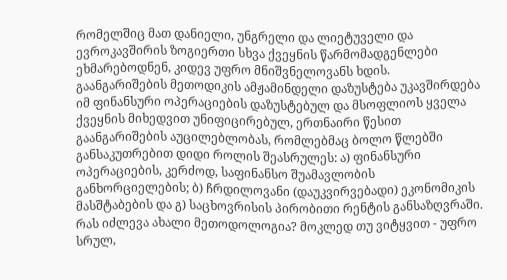რომელშიც მათ დანიელი, უნგრელი და ლიეტუველი და ევროკავშირის ზოგიერთი სხვა ქვეყნის წარმომადგენლები ეხმარებოდნენ, კიდევ უფრო მნიშვნელოვანს ხდის.
გაანგარიშების მეთოდიკის ამჟამინდელი დაზუსტება უკავშირდება იმ ფინანსური ოპერაციების დაზუსტებულ და მსოფლიოს ყველა ქვეყნის მიხედვით უნიფიცირებულ, ერთნაირი წესით გაანგარიშების აუცილებლობას, რომლებმაც ბოლო წლებში განსაკუთრებით დიდი როლის შეასრულეს: ა) ფინანსური ოპერაციების, კერძოდ, საფინანსო შუამავლობის განხორციელების; ბ) ჩრდილოვანი (დაუკვირვებადი) ეკონომიკის მასშტაბების და გ) საცხოვრისის პირობითი რენტის განსაზღვრაში.
რას იძლევა ახალი მეთოდოლოგია? მოკლედ თუ ვიტყვით - უფრო სრულ,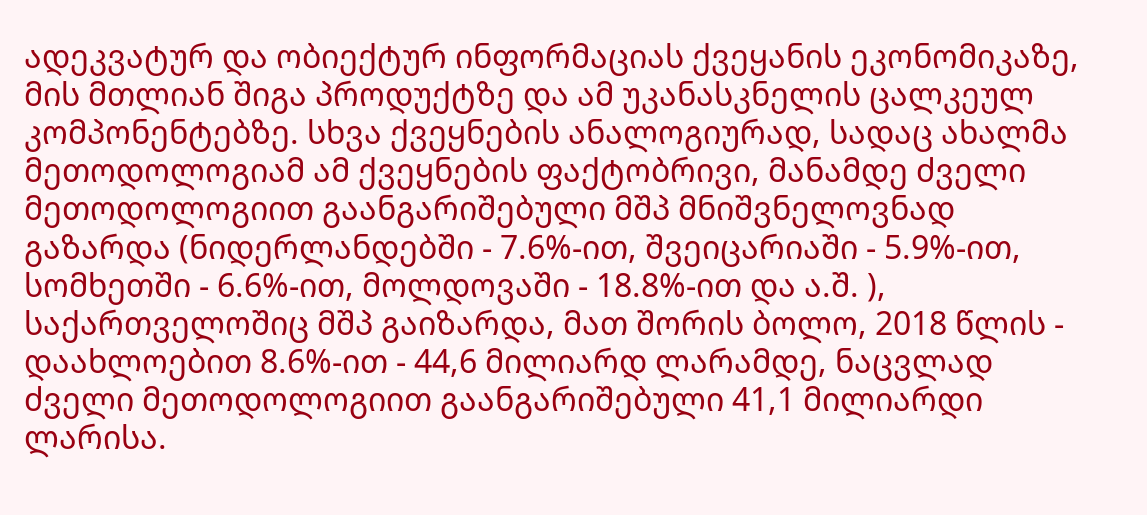ადეკვატურ და ობიექტურ ინფორმაციას ქვეყანის ეკონომიკაზე, მის მთლიან შიგა პროდუქტზე და ამ უკანასკნელის ცალკეულ კომპონენტებზე. სხვა ქვეყნების ანალოგიურად, სადაც ახალმა მეთოდოლოგიამ ამ ქვეყნების ფაქტობრივი, მანამდე ძველი მეთოდოლოგიით გაანგარიშებული მშპ მნიშვნელოვნად გაზარდა (ნიდერლანდებში - 7.6%-ით, შვეიცარიაში - 5.9%-ით, სომხეთში - 6.6%-ით, მოლდოვაში - 18.8%-ით და ა.შ. ), საქართველოშიც მშპ გაიზარდა, მათ შორის ბოლო, 2018 წლის - დაახლოებით 8.6%-ით - 44,6 მილიარდ ლარამდე, ნაცვლად ძველი მეთოდოლოგიით გაანგარიშებული 41,1 მილიარდი ლარისა.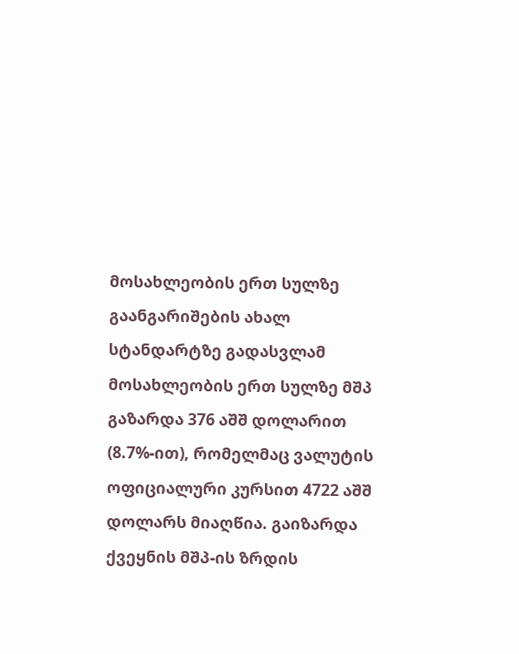მოსახლეობის ერთ სულზე გაანგარიშების ახალ სტანდარტზე გადასვლამ მოსახლეობის ერთ სულზე მშპ გაზარდა 376 აშშ დოლარით (8.7%-ით), რომელმაც ვალუტის ოფიციალური კურსით 4722 აშშ დოლარს მიაღწია. გაიზარდა ქვეყნის მშპ-ის ზრდის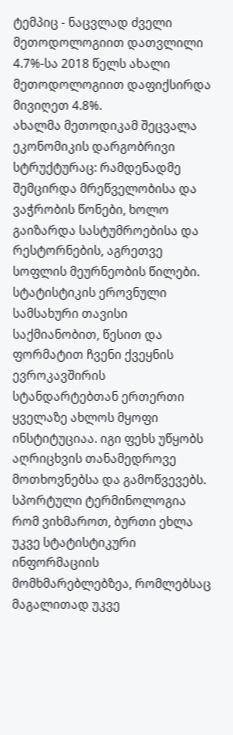ტემპიც - ნაცვლად ძველი მეთოდოლოგიით დათვლილი 4.7%-სა 2018 წელს ახალი მეთოდოლოგიით დაფიქსირდა მივიღეთ 4.8%.
ახალმა მეთოდიკამ შეცვალა ეკონომიკის დარგობრივი სტრუქტურაც: რამდენადმე შემცირდა მრეწველობისა და ვაჭრობის წონები, ხოლო გაიზარდა სასტუმროებისა და რესტორნების, აგრეთვე სოფლის მეურნეობის წილები.
სტატისტიკის ეროვნული სამსახური თავისი საქმიანობით, წესით და ფორმატით ჩვენი ქვეყნის ევროკავშირის სტანდარტებთან ერთერთი ყველაზე ახლოს მყოფი ინსტიტუციაა. იგი ფეხს უწყობს აღრიცხვის თანამედროვე მოთხოვნებსა და გამოწვევებს. სპორტული ტერმინოლოგია რომ ვიხმაროთ, ბურთი ეხლა უკვე სტატისტიკური ინფორმაციის მომხმარებლებზეა, რომლებსაც მაგალითად უკვე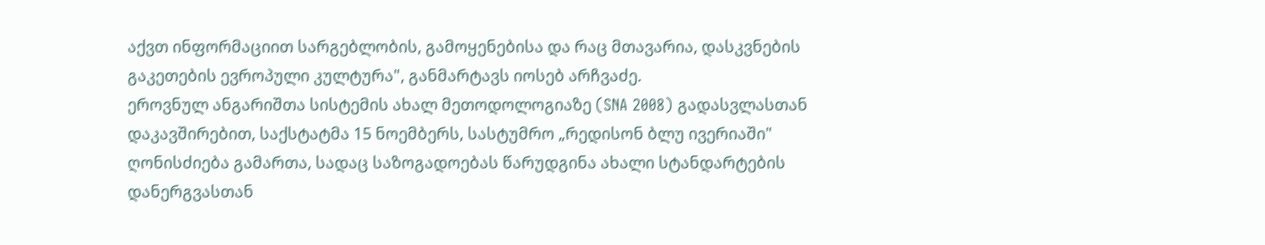აქვთ ინფორმაციით სარგებლობის, გამოყენებისა და რაც მთავარია, დასკვნების გაკეთების ევროპული კულტურა", განმარტავს იოსებ არჩვაძე.
ეროვნულ ანგარიშთა სისტემის ახალ მეთოდოლოგიაზე (SNA 2008) გადასვლასთან დაკავშირებით, საქსტატმა 15 ნოემბერს, სასტუმრო „რედისონ ბლუ ივერიაში" ღონისძიება გამართა, სადაც საზოგადოებას წარუდგინა ახალი სტანდარტების დანერგვასთან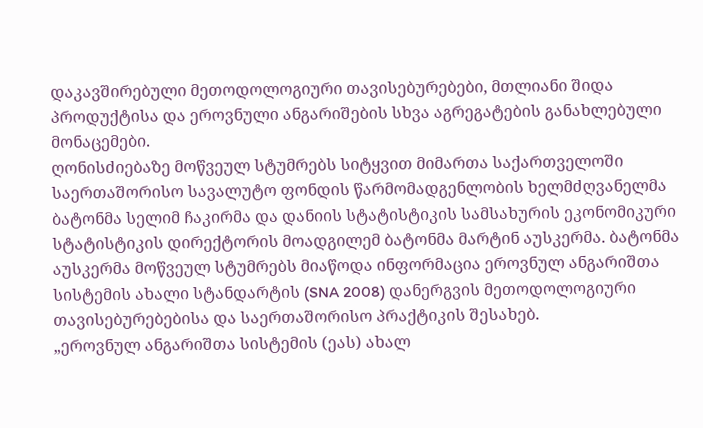დაკავშირებული მეთოდოლოგიური თავისებურებები, მთლიანი შიდა პროდუქტისა და ეროვნული ანგარიშების სხვა აგრეგატების განახლებული მონაცემები.
ღონისძიებაზე მოწვეულ სტუმრებს სიტყვით მიმართა საქართველოში საერთაშორისო სავალუტო ფონდის წარმომადგენლობის ხელმძღვანელმა ბატონმა სელიმ ჩაკირმა და დანიის სტატისტიკის სამსახურის ეკონომიკური სტატისტიკის დირექტორის მოადგილემ ბატონმა მარტინ აუსკერმა. ბატონმა აუსკერმა მოწვეულ სტუმრებს მიაწოდა ინფორმაცია ეროვნულ ანგარიშთა სისტემის ახალი სტანდარტის (SNA 2008) დანერგვის მეთოდოლოგიური თავისებურებებისა და საერთაშორისო პრაქტიკის შესახებ.
„ეროვნულ ანგარიშთა სისტემის (ეას) ახალ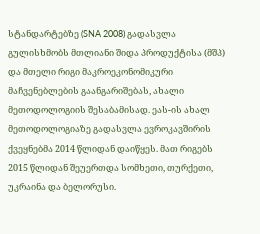სტანდარტებზე (SNA 2008) გადასვლა გულისხმობს მთლიანი შიდა პროდუქტისა (მშპ) და მთელი რიგი მაკროეკონომიკური მაჩვენებლების გაანგარიშებას, ახალი მეთოდოლოგიის შესაბამისად. ეას-ის ახალ მეთოდოლოგიაზე გადასვლა ევროკავშირის ქვეყნებმა 2014 წლიდან დაიწყეს. მათ რიგებს 2015 წლიდან შეუერთდა სომხეთი, თურქეთი, უკრაინა და ბელორუსი.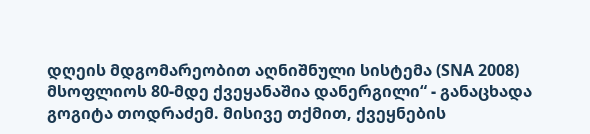დღეის მდგომარეობით აღნიშნული სისტემა (SNA 2008) მსოფლიოს 80-მდე ქვეყანაშია დანერგილი“ - განაცხადა გოგიტა თოდრაძემ. მისივე თქმით, ქვეყნების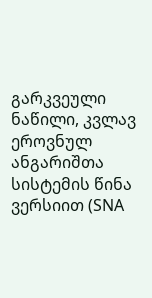გარკვეული ნაწილი, კვლავ ეროვნულ ანგარიშთა სისტემის წინა ვერსიით (SNA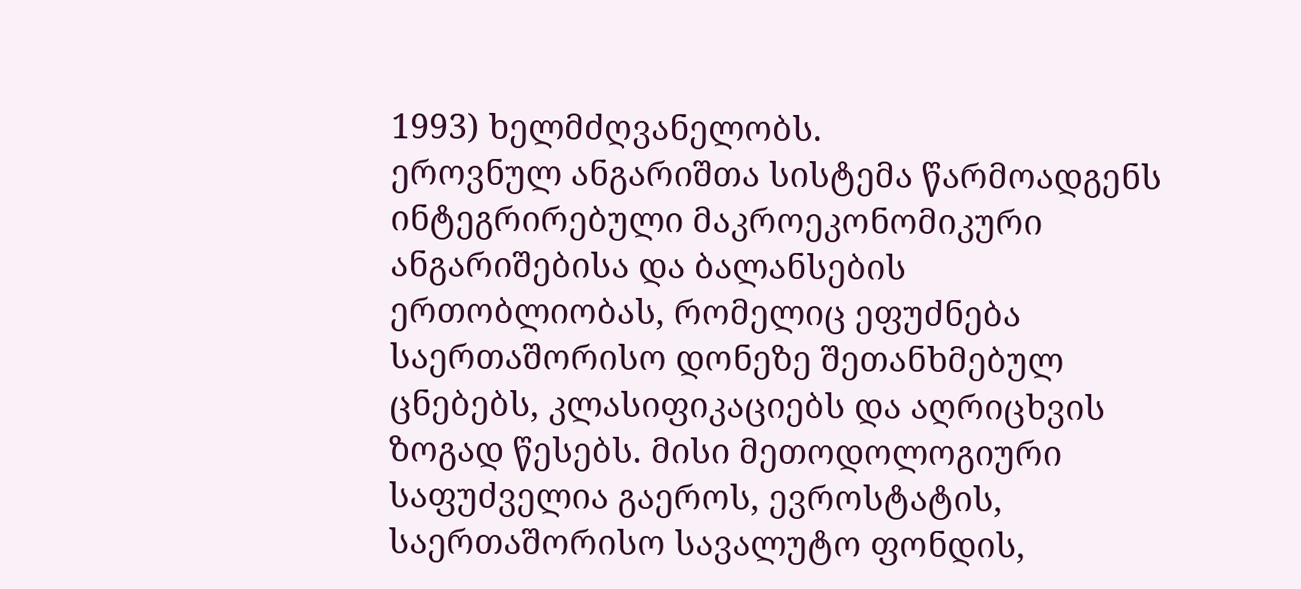1993) ხელმძღვანელობს.
ეროვნულ ანგარიშთა სისტემა წარმოადგენს ინტეგრირებული მაკროეკონომიკური ანგარიშებისა და ბალანსების ერთობლიობას, რომელიც ეფუძნება საერთაშორისო დონეზე შეთანხმებულ ცნებებს, კლასიფიკაციებს და აღრიცხვის ზოგად წესებს. მისი მეთოდოლოგიური საფუძველია გაეროს, ევროსტატის, საერთაშორისო სავალუტო ფონდის,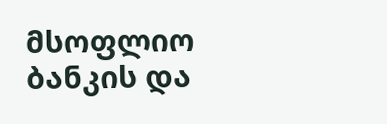მსოფლიო ბანკის და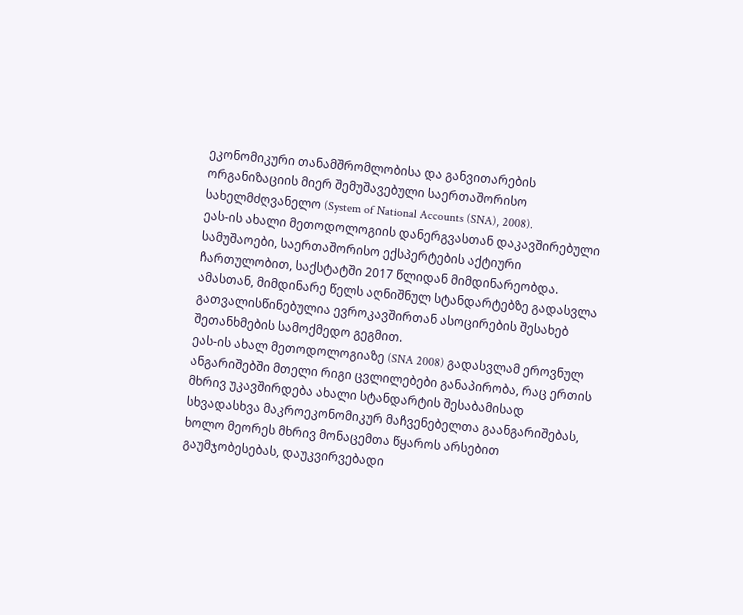ეკონომიკური თანამშრომლობისა და განვითარების ორგანიზაციის მიერ შემუშავებული საერთაშორისო სახელმძღვანელო (System of National Accounts (SNA), 2008).
ეას-ის ახალი მეთოდოლოგიის დანერგვასთან დაკავშირებული სამუშაოები, საერთაშორისო ექსპერტების აქტიური ჩართულობით, საქსტატში 2017 წლიდან მიმდინარეობდა. ამასთან, მიმდინარე წელს აღნიშნულ სტანდარტებზე გადასვლა გათვალისწინებულია ევროკავშირთან ასოცირების შესახებ შეთანხმების სამოქმედო გეგმით.
ეას-ის ახალ მეთოდოლოგიაზე (SNA 2008) გადასვლამ ეროვნულ ანგარიშებში მთელი რიგი ცვლილებები განაპირობა, რაც ერთის მხრივ უკავშირდება ახალი სტანდარტის შესაბამისად სხვადასხვა მაკროეკონომიკურ მაჩვენებელთა გაანგარიშებას, ხოლო მეორეს მხრივ მონაცემთა წყაროს არსებით გაუმჯობესებას, დაუკვირვებადი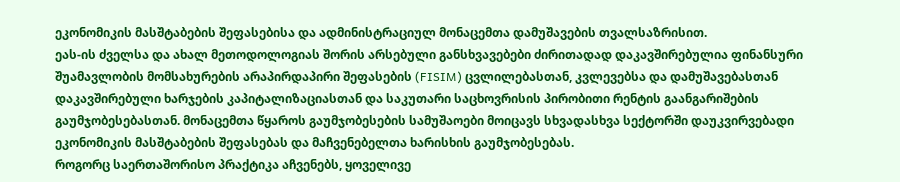ეკონომიკის მასშტაბების შეფასებისა და ადმინისტრაციულ მონაცემთა დამუშავების თვალსაზრისით.
ეას-ის ძველსა და ახალ მეთოდოლოგიას შორის არსებული განსხვავებები ძირითადად დაკავშირებულია ფინანსური შუამავლობის მომსახურების არაპირდაპირი შეფასების (FISIM) ცვლილებასთან, კვლევებსა და დამუშავებასთან დაკავშირებული ხარჯების კაპიტალიზაციასთან და საკუთარი საცხოვრისის პირობითი რენტის გაანგარიშების გაუმჯობესებასთან. მონაცემთა წყაროს გაუმჯობესების სამუშაოები მოიცავს სხვადასხვა სექტორში დაუკვირვებადი ეკონომიკის მასშტაბების შეფასებას და მაჩვენებელთა ხარისხის გაუმჯობესებას.
როგორც საერთაშორისო პრაქტიკა აჩვენებს, ყოველივე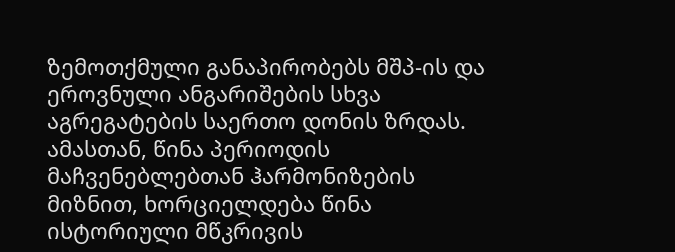ზემოთქმული განაპირობებს მშპ-ის და ეროვნული ანგარიშების სხვა აგრეგატების საერთო დონის ზრდას. ამასთან, წინა პერიოდის მაჩვენებლებთან ჰარმონიზების მიზნით, ხორციელდება წინა ისტორიული მწკრივის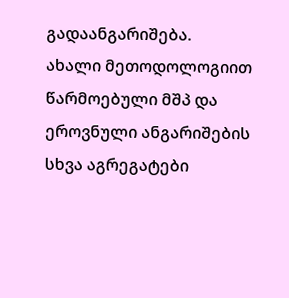გადაანგარიშება.
ახალი მეთოდოლოგიით წარმოებული მშპ და ეროვნული ანგარიშების სხვა აგრეგატები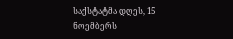საქსტატმა დღეს, 15 ნოემბერს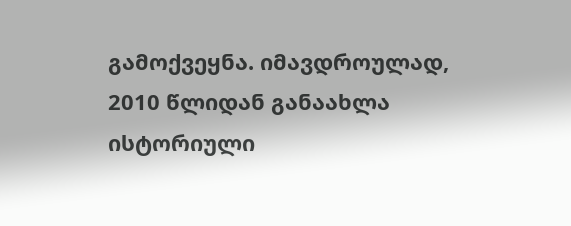გამოქვეყნა. იმავდროულად, 2010 წლიდან განაახლა ისტორიული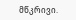მწკრივი.